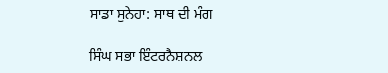ਸਾਡਾ ਸੁਨੇਹਾ: ਸਾਥ ਦੀ ਮੰਗ

ਸਿੰਘ ਸਭਾ ਇੰਟਰਨੈਸ਼ਨਲ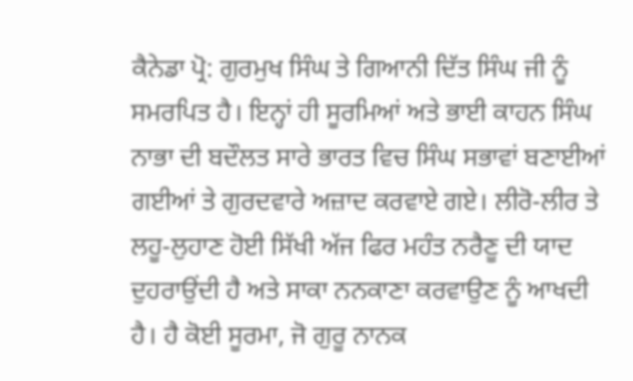ਕੈਨੇਡਾ ਪ੍ਰੋ: ਗੁਰਮੁਖ ਸਿੰਘ ਤੇ ਗਿਆਨੀ ਦਿੱਤ ਸਿੰਘ ਜੀ ਨੂੰ ਸਮਰਪਿਤ ਹੈ। ਇਨ੍ਹਾਂ ਹੀ ਸੂਰਮਿਆਂ ਅਤੇ ਭਾਈ ਕਾਹਨ ਸਿੰਘ ਨਾਭਾ ਦੀ ਬਦੌਲਤ ਸਾਰੇ ਭਾਰਤ ਵਿਚ ਸਿੰਘ ਸਭਾਵਾਂ ਬਣਾਈਆਂ ਗਈਆਂ ਤੇ ਗੁਰਦਵਾਰੇ ਅਜ਼ਾਦ ਕਰਵਾਏ ਗਏ। ਲੀਰੋ-ਲੀਰ ਤੇ ਲਹੂ-ਲੁਹਾਣ ਹੋਈ ਸਿੱਖੀ ਅੱਜ ਫਿਰ ਮਹੰਤ ਨਰੈਣੂ ਦੀ ਯਾਦ ਦੁਹਰਾਉਂਦੀ ਹੈ ਅਤੇ ਸਾਕਾ ਨਨਕਾਣਾ ਕਰਵਾਉਣ ਨੂੰ ਆਖਦੀ ਹੈ। ਹੈ ਕੋਈ ਸੂਰਮਾ, ਜੋ ਗੁਰੂ ਨਾਨਕ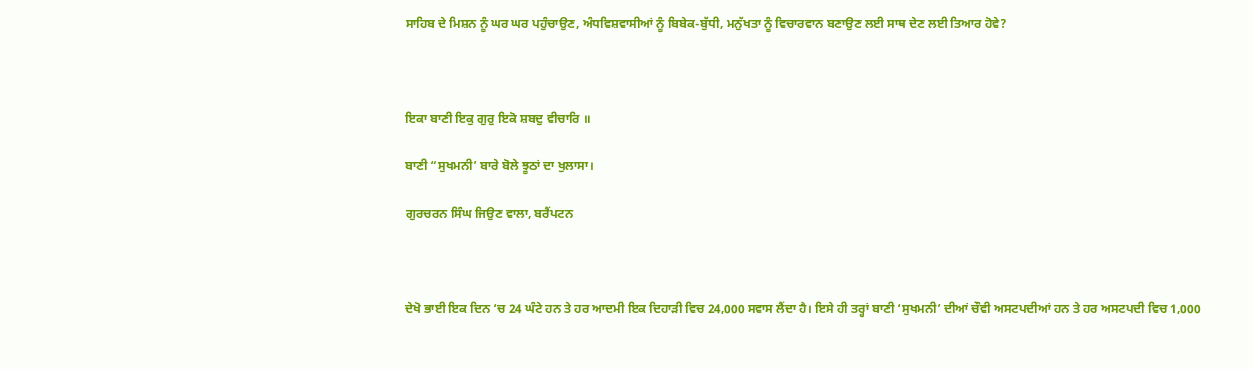ਸਾਹਿਬ ਦੇ ਮਿਸ਼ਨ ਨੂੰ ਘਰ ਘਰ ਪਹੁੰਚਾਉਣ, ਅੰਧਵਿਸ਼ਵਾਸੀਆਂ ਨੂੰ ਬਿਬੇਕ-ਬੁੱਧੀ, ਮਨੁੱਖਤਾ ਨੂੰ ਵਿਚਾਰਵਾਨ ਬਣਾਉਣ ਲਈ ਸਾਥ ਦੇਣ ਲਈ ਤਿਆਰ ਹੋਵੇ?



ਇਕਾ ਬਾਣੀ ਇਕੁ ਗੁਰੁ ਇਕੋ ਸ਼ਬਦੁ ਵੀਚਾਰਿ ॥

ਬਾਣੀ “ਸੁਖਮਨੀ’ ਬਾਰੇ ਬੋਲੇ ਝੂਠਾਂ ਦਾ ਖੁਲਾਸਾ।

ਗੁਰਚਰਨ ਸਿੰਘ ਜਿਉਣ ਵਾਲਾ, ਬਰੈਂਪਟਨ



ਦੇਖੋ ਭਾਈ ਇਕ ਦਿਨ ‘ਚ 24 ਘੰਟੇ ਹਨ ਤੇ ਹਰ ਆਦਮੀ ਇਕ ਦਿਹਾੜੀ ਵਿਚ 24,000 ਸਵਾਸ ਲੈਂਦਾ ਹੈ। ਇਸੇ ਹੀ ਤਰ੍ਹਾਂ ਬਾਣੀ ‘ਸੁਖਮਨੀ’ ਦੀਆਂ ਚੌਵੀ ਅਸਟਪਦੀਆਂ ਹਨ ਤੇ ਹਰ ਅਸਟਪਦੀ ਵਿਚ 1,000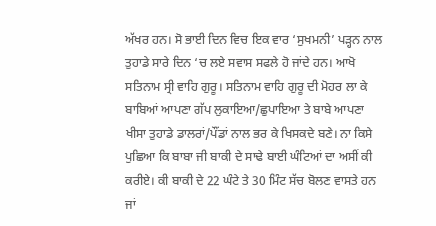ਅੱਖਰ ਹਨ। ਸੋ ਭਾਈ ਦਿਨ ਵਿਚ ਇਕ ਵਾਰ ‘ਸੁਖਮਨੀ’ ਪੜ੍ਹਨ ਨਾਲ ਤੁਹਾਡੇ ਸਾਰੇ ਦਿਨ ‘ਚ ਲਏ ਸਵਾਸ ਸਫਲੇ ਹੋ ਜਾਂਦੇ ਹਨ। ਆਖੋ ਸਤਿਨਾਮ ਸ੍ਰੀ ਵਾਹਿ ਗੁਰੂ। ਸਤਿਨਾਮ ਵਾਹਿ ਗੁਰੂ ਦੀ ਮੋਹਰ ਲਾ ਕੇ ਬਾਬਿਆਂ ਆਪਣਾ ਗੱਪ ਲੁਕਾਇਆ/ਛੁਪਾਇਆ ਤੇ ਬਾਬੇ ਆਪਣਾ ਖੀਸਾ ਤੁਹਾਡੇ ਡਾਲਰਾਂ/ਪੌਂਡਾਂ ਨਾਲ ਭਰ ਕੇ ਖਿਸਕਦੇ ਬਣੇ। ਨਾ ਕਿਸੇ ਪੁਛਿਆ ਕਿ ਬਾਬਾ ਜੀ ਬਾਕੀ ਦੇ ਸਾਢੇ ਬਾਈ ਘੰਟਿਆਂ ਦਾ ਅਸੀਂ ਕੀ ਕਰੀਏ। ਕੀ ਬਾਕੀ ਦੇ 22 ਘੰਟੇ ਤੇ 30 ਮਿੰਟ ਸੱਚ ਬੋਲਣ ਵਾਸਤੇ ਹਨ ਜਾਂ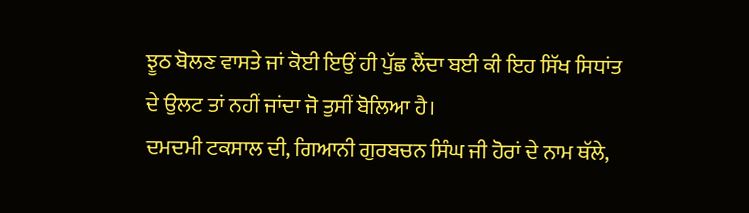ਝੂਠ ਬੋਲਣ ਵਾਸਤੇ ਜਾਂ ਕੋਈ ਇਉਂ ਹੀ ਪੁੱਛ ਲੈਂਦਾ ਬਈ ਕੀ ਇਹ ਸਿੱਖ ਸਿਧਾਂਤ ਦੇ ਉਲਟ ਤਾਂ ਨਹੀਂ ਜਾਂਦਾ ਜੋ ਤੁਸੀਂ ਬੋਲਿਆ ਹੈ।
ਦਮਦਮੀ ਟਕਸਾਲ ਦੀ, ਗਿਆਨੀ ਗੁਰਬਚਨ ਸਿੰਘ ਜੀ ਹੋਰਾਂ ਦੇ ਨਾਮ ਥੱਲੇ,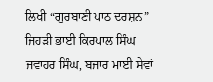ਲਿਖੀ “ਗੁਰਬਾਣੀ ਪਾਠ ਦਰਸ਼ਨ” ਜਿਹੜੀ ਭਾਈ ਕਿਰਪਾਲ ਸਿੰਘ ਜਵਾਹਰ ਸਿੰਘ, ਬਜਾਰ ਮਾਈ ਸੇਵਾਂ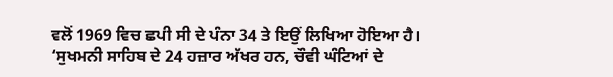ਵਲੋਂ 1969 ਵਿਚ ਛਪੀ ਸੀ ਦੇ ਪੰਨਾ 34 ਤੇ ਇਉਂ ਲਿਖਿਆ ਹੋਇਆ ਹੈ।
‘ਸੁਖਮਨੀ ਸਾਹਿਬ ਦੇ 24 ਹਜ਼ਾਰ ਅੱਖਰ ਹਨ, ਚੌਵੀ ਘੰਟਿਆਂ ਦੇ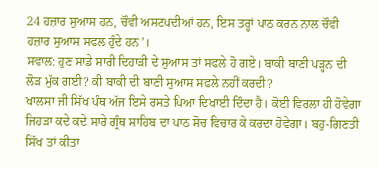24 ਹਜ਼ਾਰ ਸੁਆਸ ਹਨ, ਚੌਵੀ ਅਸਟਪਦੀਆਂ ਹਨ, ਇਸ ਤਰ੍ਹਾਂ ਪਾਠ ਕਰਨ ਨਾਲ ਚੌਵੀ ਹਜ਼ਾਰ ਸੁਆਸ ਸਫਲ ਹੁੰਦੇ ਹਨ’।
ਸਵਾਲ: ਹੁਣ ਸਾਡੇ ਸਾਰੀ ਦਿਹਾੜੀ ਦੇ ਸੁਆਸ ਤਾਂ ਸਫਲੇ ਹੋ ਗਏ। ਬਾਕੀ ਬਾਣੀ ਪੜ੍ਹਨ ਦੀ ਲੋੜ ਮੁੱਕ ਗਈ? ਕੀ ਬਾਕੀ ਦੀ ਬਾਣੀ ਸੁਆਸ ਸਫਲੇ ਨਹੀਂ ਕਰਦੀ?
ਖਾਲਸਾ ਜੀ ਸਿੱਖ ਪੰਥ ਅੱਜ ਇਸੇ ਰਸਤੇ ਪਿਆ ਦਿਖਾਈ ਦਿੰਦਾ ਹੈ। ਕੋਈ ਵਿਰਲਾ ਹੀ ਹੋਵੇਗਾ ਜਿਹੜਾ ਕਦੇ ਕਦੇ ਸਾਰੇ ਗ੍ਰੰਥ ਸਾਹਿਬ ਦਾ ਪਾਠ ਸੋਚ ਵਿਚਾਰ ਕੇ ਕਰਦਾ ਹੋਵੇਗਾ। ਬਹੁ-ਗਿਣਤੀ ਸਿੱਖ ਤਾਂ ਕੀਤਾ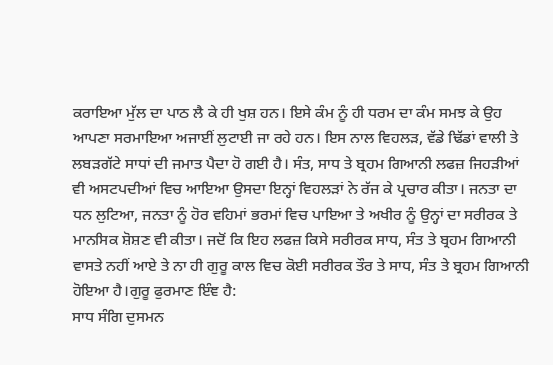ਕਰਾਇਆ ਮੁੱਲ ਦਾ ਪਾਠ ਲੈ ਕੇ ਹੀ ਖੁਸ਼ ਹਨ। ਇਸੇ ਕੰਮ ਨੂੰ ਹੀ ਧਰਮ ਦਾ ਕੰਮ ਸਮਝ ਕੇ ਉਹ ਆਪਣਾ ਸਰਮਾਇਆ ਅਜਾਈਂ ਲੁਟਾਈ ਜਾ ਰਹੇ ਹਨ। ਇਸ ਨਾਲ ਵਿਹਲੜ, ਵੱਡੇ ਢਿੱਡਾਂ ਵਾਲੀ ਤੇ ਲਬੜਗੱਟੇ ਸਾਧਾਂ ਦੀ ਜਮਾਤ ਪੈਦਾ ਹੋ ਗਈ ਹੈ। ਸੰਤ, ਸਾਧ ਤੇ ਬ੍ਰਹਮ ਗਿਆਨੀ ਲਫਜ਼ ਜਿਹੜੀਆਂ ਵੀ ਅਸਟਪਦੀਆਂ ਵਿਚ ਆਇਆ ਉਸਦਾ ਇਨ੍ਹਾਂ ਵਿਹਲੜਾਂ ਨੇ ਰੱਜ ਕੇ ਪ੍ਰਚਾਰ ਕੀਤਾ। ਜਨਤਾ ਦਾ ਧਨ ਲੁਟਿਆ, ਜਨਤਾ ਨੂੰ ਹੋਰ ਵਹਿਮਾਂ ਭਰਮਾਂ ਵਿਚ ਪਾਇਆ ਤੇ ਅਖੀਰ ਨੂੰ ਉਨ੍ਹਾਂ ਦਾ ਸਰੀਰਕ ਤੇ ਮਾਨਸਿਕ ਸ਼ੋਸ਼ਣ ਵੀ ਕੀਤਾ। ਜਦੋਂ ਕਿ ਇਹ ਲਫਜ਼ ਕਿਸੇ ਸਰੀਰਕ ਸਾਧ, ਸੰਤ ਤੇ ਬ੍ਰਹਮ ਗਿਆਨੀ ਵਾਸਤੇ ਨਹੀਂ ਆਏ ਤੇ ਨਾ ਹੀ ਗੁਰੂ ਕਾਲ ਵਿਚ ਕੋਈ ਸਰੀਰਕ ਤੌਰ ਤੇ ਸਾਧ, ਸੰਤ ਤੇ ਬ੍ਰਹਮ ਗਿਆਨੀ ਹੋਇਆ ਹੈ।ਗੁਰੂ ਫੁਰਮਾਣ ਇੰਞ ਹੈ:
ਸਾਧ ਸੰਗਿ ਦੁਸਮਨ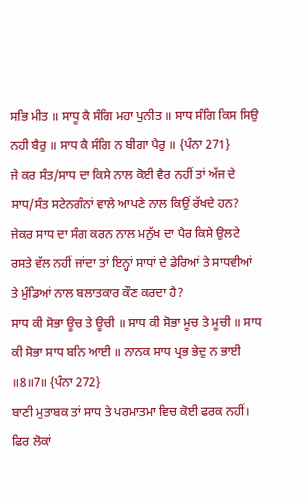ਸਭਿ ਮੀਤ ॥ ਸਾਧੂ ਕੈ ਸੰਗਿ ਮਹਾ ਪੁਨੀਤ ॥ ਸਾਧ ਸੰਗਿ ਕਿਸ ਸਿਉ ਨਹੀ ਬੈਰੁ ॥ ਸਾਧ ਕੈ ਸੰਗਿ ਨ ਬੀਗਾ ਪੈਰੁ ॥ {ਪੰਨਾ 271}
ਜੇ ਕਰ ਸੰਤ/ਸਾਧ ਦਾ ਕਿਸੇ ਨਾਲ ਕੋਈ ਵੈਰ ਨਹੀਂ ਤਾਂ ਅੱਜ ਦੇ ਸਾਧ/ਸੰਤ ਸਟੇਨਗੰਨਾਂ ਵਾਲੇ ਆਪਣੇ ਨਾਲ ਕਿਉਂ ਰੱਖਦੇ ਹਨ? ਜੇਕਰ ਸਾਧ ਦਾ ਸੰਗ ਕਰਨ ਨਾਲ ਮਨੁੱਖ ਦਾ ਪੈਰ ਕਿਸੇ ਉਲਟੇ ਰਸਤੇ ਵੱਲ ਨਹੀਂ ਜਾਂਦਾ ਤਾਂ ਇਨ੍ਹਾਂ ਸਾਧਾਂ ਦੇ ਡੇਰਿਆਂ ਤੇ ਸਾਧਵੀਆਂ ਤੇ ਮੁੰਡਿਆਂ ਨਾਲ ਬਲਾਤਕਾਰ ਕੌਣ ਕਰਦਾ ਹੈ?
ਸਾਧ ਕੀ ਸੋਭਾ ਊਚ ਤੇ ਊਚੀ ॥ ਸਾਧ ਕੀ ਸੋਭਾ ਮੂਚ ਤੇ ਮੂਚੀ ॥ ਸਾਧ ਕੀ ਸੋਭਾ ਸਾਧ ਬਨਿ ਆਈ ॥ ਨਾਨਕ ਸਾਧ ਪ੍ਰਭ ਭੇਦੁ ਨ ਭਾਈ ॥8॥7॥ {ਪੰਨਾ 272}
ਬਾਣੀ ਮੁਤਾਬਕ ਤਾਂ ਸਾਧ ਤੇ ਪਰਮਾਤਮਾ ਵਿਚ ਕੋਈ ਫਰਕ ਨਹੀਂ। ਫਿਰ ਲੋਕਾਂ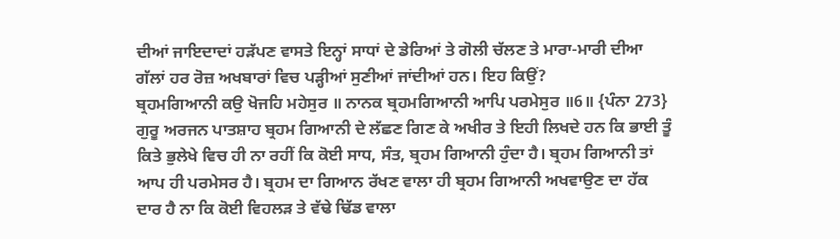ਦੀਆਂ ਜਾਇਦਾਦਾਂ ਹੜੱਪਣ ਵਾਸਤੇ ਇਨ੍ਹਾਂ ਸਾਧਾਂ ਦੇ ਡੇਰਿਆਂ ਤੇ ਗੋਲੀ ਚੱਲਣ ਤੇ ਮਾਰਾ-ਮਾਰੀ ਦੀਆ ਗੱਲਾਂ ਹਰ ਰੋਜ਼ ਅਖਬਾਰਾਂ ਵਿਚ ਪੜ੍ਹੀਆਂ ਸੁਣੀਆਂ ਜਾਂਦੀਆਂ ਹਨ। ਇਹ ਕਿਉਂ?
ਬ੍ਰਹਮਗਿਆਨੀ ਕਉ ਖੋਜਹਿ ਮਹੇਸੁਰ ॥ ਨਾਨਕ ਬ੍ਰਹਮਗਿਆਨੀ ਆਪਿ ਪਰਮੇਸੁਰ ॥6॥ {ਪੰਨਾ 273}
ਗੁਰੂ ਅਰਜਨ ਪਾਤਸ਼ਾਹ ਬ੍ਰਹਮ ਗਿਆਨੀ ਦੇ ਲੱਛਣ ਗਿਣ ਕੇ ਅਖੀਰ ਤੇ ਇਹੀ ਲਿਖਦੇ ਹਨ ਕਿ ਭਾਈ ਤੂੰ ਕਿਤੇ ਭੁਲੇਖੇ ਵਿਚ ਹੀ ਨਾ ਰਹੀਂ ਕਿ ਕੋਈ ਸਾਧ, ਸੰਤ, ਬ੍ਰਹਮ ਗਿਆਨੀ ਹੁੰਦਾ ਹੈ। ਬ੍ਰਹਮ ਗਿਆਨੀ ਤਾਂ ਆਪ ਹੀ ਪਰਮੇਸਰ ਹੈ। ਬ੍ਰਹਮ ਦਾ ਗਿਆਨ ਰੱਖਣ ਵਾਲਾ ਹੀ ਬ੍ਰਹਮ ਗਿਆਨੀ ਅਖਵਾਉਣ ਦਾ ਹੱਕ ਦਾਰ ਹੈ ਨਾ ਕਿ ਕੋਈ ਵਿਹਲੜ ਤੇ ਵੱਢੇ ਢਿੱਡ ਵਾਲਾ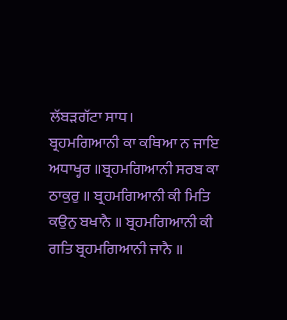ਲੱਬੜਗੱਟਾ ਸਾਧ।
ਬ੍ਰਹਮਗਿਆਨੀ ਕਾ ਕਥਿਆ ਨ ਜਾਇ ਅਧਾਖ੍ਹਰ ॥ਬ੍ਰਹਮਗਿਆਨੀ ਸਰਬ ਕਾ ਠਾਕੁਰੁ ॥ ਬ੍ਰਹਮਗਿਆਨੀ ਕੀ ਮਿਤਿ ਕਉਨੁ ਬਖਾਨੈ ॥ ਬ੍ਰਹਮਗਿਆਨੀ ਕੀ ਗਤਿ ਬ੍ਰਹਮਗਿਆਨੀ ਜਾਨੈ ॥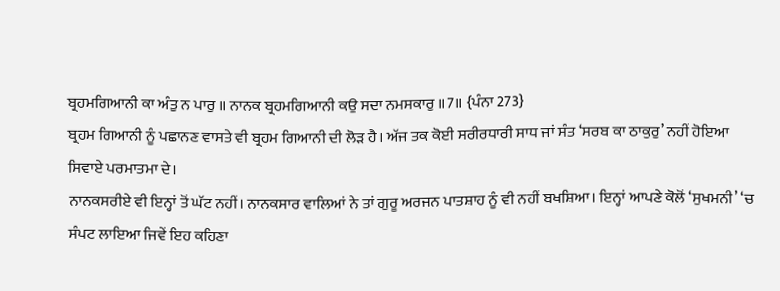ਬ੍ਰਹਮਗਿਆਨੀ ਕਾ ਅੰਤੁ ਨ ਪਾਰੁ ॥ ਨਾਨਕ ਬ੍ਰਹਮਗਿਆਨੀ ਕਉ ਸਦਾ ਨਮਸਕਾਰੁ ॥7॥ {ਪੰਨਾ 273}
ਬ੍ਰਹਮ ਗਿਆਨੀ ਨੂੰ ਪਛਾਨਣ ਵਾਸਤੇ ਵੀ ਬ੍ਰਹਮ ਗਿਆਨੀ ਦੀ ਲੋੜ ਹੈ। ਅੱਜ ਤਕ ਕੋਈ ਸਰੀਰਧਾਰੀ ਸਾਧ ਜਾਂ ਸੰਤ ‘ਸਰਬ ਕਾ ਠਾਕੁਰੁ’ ਨਹੀਂ ਹੋਇਆ ਸਿਵਾਏ ਪਰਮਾਤਮਾ ਦੇ।
ਨਾਨਕਸਰੀਏ ਵੀ ਇਨ੍ਹਾਂ ਤੋਂ ਘੱਟ ਨਹੀਂ। ਨਾਨਕਸਾਰ ਵਾਲਿਆਂ ਨੇ ਤਾਂ ਗੁਰੂ ਅਰਜਨ ਪਾਤਸ਼ਾਹ ਨੂੰ ਵੀ ਨਹੀਂ ਬਖਸ਼ਿਆ। ਇਨ੍ਹਾਂ ਆਪਣੇ ਕੋਲੋਂ ‘ਸੁਖਮਨੀ’ ‘ਚ ਸੰਪਟ ਲਾਇਆ ਜਿਵੇਂ ਇਹ ਕਹਿਣਾ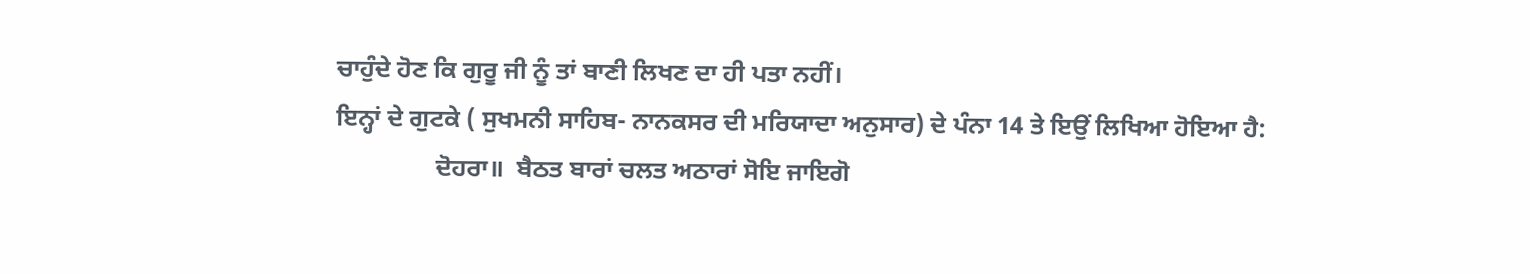ਚਾਹੁੰਦੇ ਹੋਣ ਕਿ ਗੁਰੂ ਜੀ ਨੂੰ ਤਾਂ ਬਾਣੀ ਲਿਖਣ ਦਾ ਹੀ ਪਤਾ ਨਹੀਂ।
ਇਨ੍ਹਾਂ ਦੇ ਗੁਟਕੇ ( ਸੁਖਮਨੀ ਸਾਹਿਬ- ਨਾਨਕਸਰ ਦੀ ਮਰਿਯਾਦਾ ਅਨੁਸਾਰ) ਦੇ ਪੰਨਾ 14 ਤੇ ਇਉਂ ਲਿਖਿਆ ਹੋਇਆ ਹੈ:
                ਦੋਹਰਾ॥  ਬੈਠਤ ਬਾਰਾਂ ਚਲਤ ਅਠਾਰਾਂ ਸੋਇ ਜਾਇਗੋ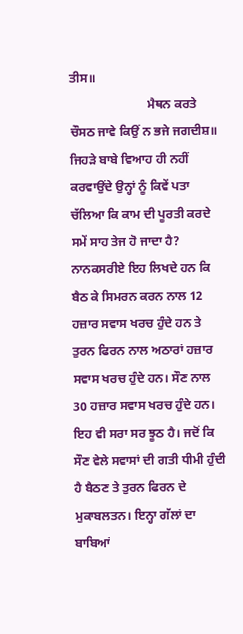ਤੀਸ॥
                         ਮੈਥਨ ਕਰਤੇ ਚੌਸਠ ਜਾਵੇ ਕਿਉਂ ਨ ਭਜੇ ਜਗਦੀਸ਼॥
ਜਿਹੜੇ ਬਾਬੇ ਵਿਆਹ ਹੀ ਨਹੀਂ ਕਰਵਾਉਂਦੇ ਉਨ੍ਹਾਂ ਨੂੰ ਕਿਵੇਂ ਪਤਾ ਚੱਲਿਆ ਕਿ ਕਾਮ ਦੀ ਪੂਰਤੀ ਕਰਦੇ ਸਮੇਂ ਸਾਹ ਤੇਜ ਹੋ ਜਾਦਾ ਹੈ?
ਨਾਨਕਸਰੀਏ ਇਹ ਲਿਖਦੇ ਹਨ ਕਿ ਬੈਠ ਕੇ ਸਿਮਰਨ ਕਰਨ ਨਾਲ 12 ਹਜ਼ਾਰ ਸਵਾਸ ਖਰਚ ਹੁੰਦੇ ਹਨ ਤੇ ਤੁਰਨ ਫਿਰਨ ਨਾਲ ਅਠਾਰਾਂ ਹਜ਼ਾਰ ਸਵਾਸ ਖਰਚ ਹੁੰਦੇ ਹਨ। ਸੌਣ ਨਾਲ 30 ਹਜ਼ਾਰ ਸਵਾਸ ਖਰਚ ਹੁੰਦੇ ਹਨ। ਇਹ ਵੀ ਸਰਾ ਸਰ ਝੂਠ ਹੈ। ਜਦੋਂ ਕਿ ਸੌਣ ਵੇਲੇ ਸਵਾਸਾਂ ਦੀ ਗਤੀ ਧੀਮੀ ਹੁੰਦੀ ਹੈ ਬੈਠਣ ਤੇ ਤੁਰਨ ਫਿਰਨ ਦੇ ਮੁਕਾਬਲਤਨ। ਇਨ੍ਹਾ ਗੱਲਾਂ ਦਾ ਬਾਬਿਆਂ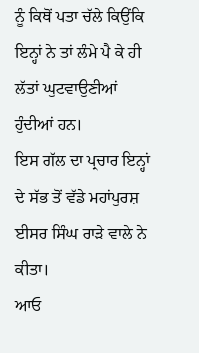ਨੂੰ ਕਿਥੋਂ ਪਤਾ ਚੱਲੇ ਕਿਉਂਕਿ ਇਨ੍ਹਾਂ ਨੇ ਤਾਂ ਲੰਮੇ ਪੈ ਕੇ ਹੀ ਲੱਤਾਂ ਘੁਟਵਾਉਣੀਆਂ ਹੁੰਦੀਆਂ ਹਨ।
ਇਸ ਗੱਲ ਦਾ ਪ੍ਰਚਾਰ ਇਨ੍ਹਾਂ ਦੇ ਸੱਭ ਤੋਂ ਵੱਡੇ ਮਹਾਂਪੁਰਸ਼ ਈਸਰ ਸਿੰਘ ਰਾੜੇ ਵਾਲੇ ਨੇ ਕੀਤਾ।
ਆਓ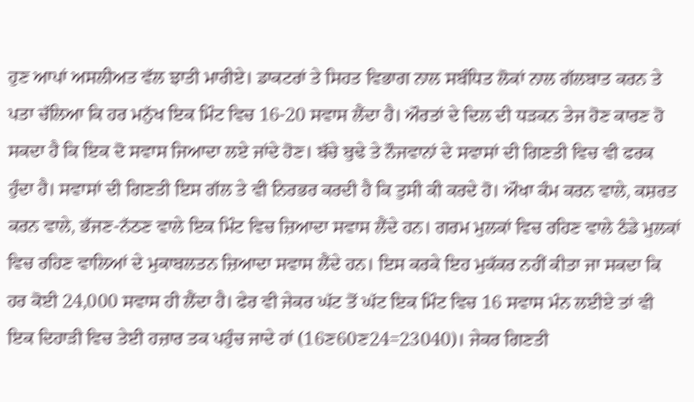ਹੁਣ ਆਪਾਂ ਅਸਲੀਅਤ ਵੱਲ ਝਾਤੀ ਮਾਰੀਏ। ਡਾਕਟਰਾਂ ਤੇ ਸਿਹਤ ਵਿਭਾਗ ਨਾਲ ਸਬੰਧਿਤ ਲੋਕਾਂ ਨਾਲ ਗੱਲਬਾਤ ਕਰਨ ਤੇ ਪਤਾ ਚੱਲਿਆ ਕਿ ਹਰ ਮਨੁੱਖ ਇਕ ਮਿੰਟ ਵਿਚ 16-20 ਸਵਾਸ ਲੈਂਦਾ ਹੈ। ਔਰਤਾਂ ਦੇ ਦਿਲ ਦੀ ਧੜਕਨ ਤੇਜ ਹੋਣ ਕਾਰਣ ਹੋ ਸਕਦਾ ਹੈ ਕਿ ਇਕ ਦੋ ਸਵਾਸ ਜਿਆਦਾ ਲਏ ਜਾਂਦੇ ਹੋਣ। ਬੱਚੇ ਬੁਢੇ ਤੇ ਨੌਜਵਾਨਾਂ ਦੇ ਸਵਾਸਾਂ ਦੀ ਗਿਣਤੀ ਵਿਚ ਵੀ ਫਰਕ ਹੁੰਦਾ ਹੈ। ਸਵਾਸਾਂ ਦੀ ਗਿਣਤੀ ਇਸ ਗੱਲ ਤੇ ਵੀ ਨਿਰਭਰ ਕਰਦੀ ਹੈ ਕਿ ਤੁਸੀ ਕੀ ਕਰਦੇ ਹੋ। ਔਖਾ ਕੰਮ ਕਰਨ ਵਾਲੇ, ਕਸ਼ਰਤ ਕਰਨ ਵਾਲੇ, ਭੱਜਣ-ਨੱਠਣ ਵਾਲੇ ਇਕ ਮਿੰਟ ਵਿਚ ਜ਼ਿਆਦਾ ਸਵਾਸ ਲੈਂਦੇ ਹਨ। ਗਰਮ ਮੁਲਕਾਂ ਵਿਚ ਰਹਿਣ ਵਾਲੇ ਠੰਡੇ ਮੁਲਕਾਂ ਵਿਚ ਰਹਿਣ ਵਾਲਿਆਂ ਦੇ ਮੁਕਾਬਲਤਨ ਜ਼ਿਆਦਾ ਸਵਾਸ ਲੈਂਦੇ ਹਨ। ਇਸ ਕਰਕੇ ਇਹ ਮੁਕੱਕਰ ਨਹੀਂ ਕੀਤਾ ਜਾ ਸਕਦਾ ਕਿ ਹਰ ਕੋਈ 24,000 ਸਵਾਸ ਹੀ ਲੈਂਦਾ ਹੈ। ਫੇਰ ਵੀ ਜੇਕਰ ਘੱਟ ਤੋਂ ਘੱਟ ਇਕ ਮਿੰਟ ਵਿਚ 16 ਸਵਾਸ ਮੰਨ ਲਈਏ ਤਾਂ ਵੀ ਇਕ ਦਿਹਾੜੀ ਵਿਚ ਤੇਈ ਹਜ਼ਾਰ ਤਕ ਪਹੁੰਚ ਜਾਦੇ ਹਾਂ (16ਣ60ਣ24=23040)। ਜੇਕਰ ਗਿਣਤੀ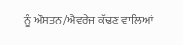ਨੂੰ ਔਸਤਨ/ਐਵਰੇਜ ਕੱਢਣ ਵਾਲਿਆਂ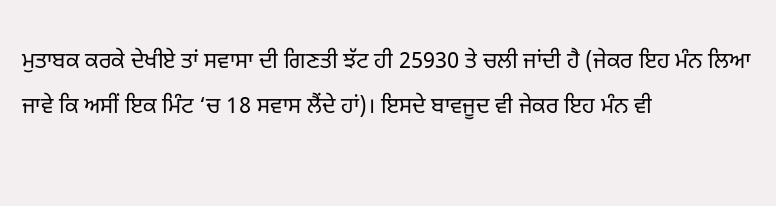ਮੁਤਾਬਕ ਕਰਕੇ ਦੇਖੀਏ ਤਾਂ ਸਵਾਸਾ ਦੀ ਗਿਣਤੀ ਝੱਟ ਹੀ 25930 ਤੇ ਚਲੀ ਜਾਂਦੀ ਹੈ (ਜੇਕਰ ਇਹ ਮੰਨ ਲਿਆ ਜਾਵੇ ਕਿ ਅਸੀਂ ਇਕ ਮਿੰਟ ‘ਚ 18 ਸਵਾਸ ਲੈਂਦੇ ਹਾਂ)। ਇਸਦੇ ਬਾਵਜੂਦ ਵੀ ਜੇਕਰ ਇਹ ਮੰਨ ਵੀ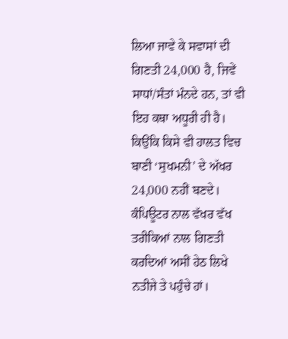ਲਿਆ ਜਾਵੇ ਕੇ ਸਵਾਸਾਂ ਦੀ ਗਿਣਤੀ 24,000 ਹੈ, ਜਿਵੇਂ ਸਾਧਾਂ/ਸੰਤਾਂ ਮੰਨਦੇ ਹਨ, ਤਾਂ ਵੀ ਇਹ ਕਥਾ ਅਧੂਰੀ ਹੀ ਹੈ। ਕਿਉਂਕਿ ਕਿਸੇ ਵੀ ਹਾਲਤ ਵਿਚ ਬਾਣੀ ‘ਸੁਖਮਨੀ’ ਦੇ ਅੱਖਰ 24,000 ਨਹੀਂ ਬਣਦੇ। ਕੰਪਿਊਟਰ ਨਾਲ ਵੱਖਰ ਵੱਖ ਤਰੀਕਿਆਂ ਨਾਲ ਗਿਣਤੀ ਕਰਦਿਆਂ ਅਸੀਂ ਹੇਠ ਲਿਖੇ ਨਤੀਜੇ ਤੇ ਪਹੁੰਚੇ ਹਾਂ।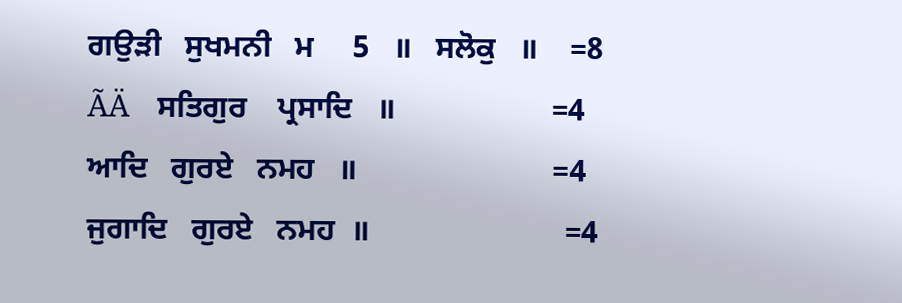ਗਉੜੀ   ਸੁਖਮਨੀ   ਮ     5   ॥   ਸਲੋਕੁ   ॥    =8
ÃÄ    ਸਤਿਗੁਰ    ਪ੍ਰਸਾਦਿ   ॥                    =4
ਆਦਿ   ਗੁਰਏ   ਨਮਹ   ॥                         =4
ਜੁਗਾਦਿ   ਗੁਰਏ   ਨਮਹ  ॥                         =4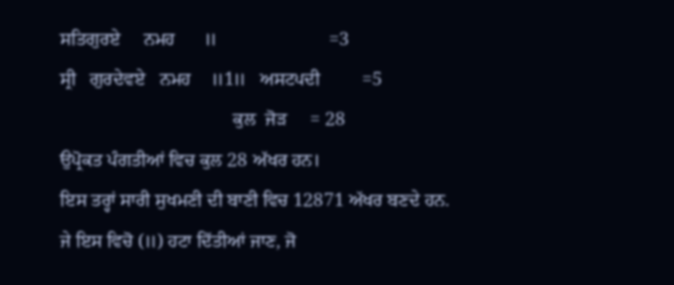ਸਤਿਗੁਰਏ     ਨਮਹ      ॥                        =3
ਸ੍ਰੀ   ਗੁਰਦੇਵਏ   ਨਮਹ    ॥1॥   ਅਸਟਪਦੀ         =5
                                     ਕੁਲ  ਜੋੜ     = 28
ਉਪ੍ਰੋਕਤ ਪੰਗਤੀਆਂ ਵਿਚ ਕੁਲ 28 ਅੱਖਰ ਹਨ।
ਇਸ ਤਰ੍ਹਾਂ ਸਾਰੀ ਸੁਖਮਣੀ ਦੀ ਬਾਣੀ ਵਿਚ 12871 ਅੱਖਰ ਬਣਦੇ ਹਨ.
ਜੇ ਇਸ ਵਿਚੋ (॥) ਹਟਾ ਦਿੱਤੀਆਂ ਜਾਣ, ਜੋ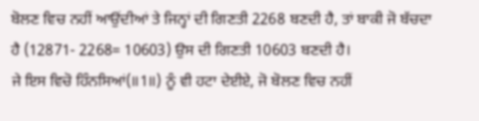ਬੋਲਣ ਵਿਚ ਨਹੀਂ ਆਉਂਦੀਆਂ ਤੇ ਜਿਨ੍ਹਾਂ ਦੀ ਗਿਣਤੀ 2268 ਬਣਦੀ ਹੈ, ਤਾਂ ਬਾਕੀ ਜੋ ਬੱਚਦਾ ਹੈ (12871- 2268= 10603) ਉਸ ਦੀ ਗਿਣਤੀ 10603 ਬਣਦੀ ਹੈ।
ਜੇ ਇਸ ਵਿਚੋ ਹਿੰਨਸਿਆਂ(॥1॥) ਨੂੰ ਵੀ ਹਟਾ ਦੇਈਏ, ਜੋ ਬੋਲਣ ਵਿਚ ਨਹੀਂ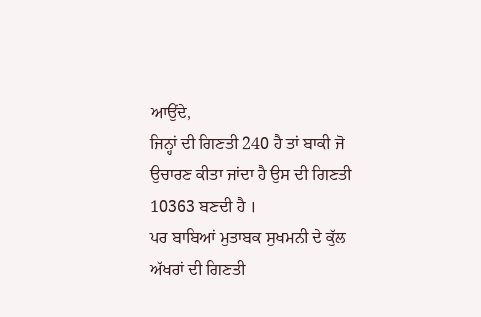ਆਉਂਦੇ,
ਜਿਨ੍ਹਾਂ ਦੀ ਗਿਣਤੀ 240 ਹੈ ਤਾਂ ਬਾਕੀ ਜੋ ਉਚਾਰਣ ਕੀਤਾ ਜਾਂਦਾ ਹੈ ਉਸ ਦੀ ਗਿਣਤੀ 10363 ਬਣਦੀ ਹੈ ।
ਪਰ ਬਾਬਿਆਂ ਮੁਤਾਬਕ ਸੁਖਮਨੀ ਦੇ ਕੁੱਲ ਅੱਖਰਾਂ ਦੀ ਗਿਣਤੀ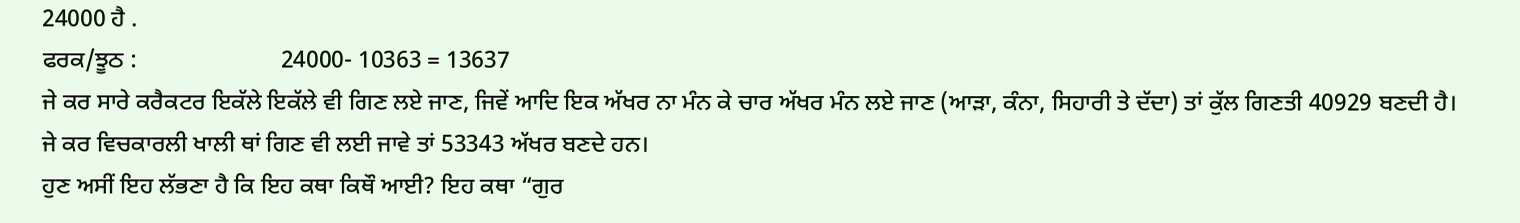24000 ਹੈ .
ਫਰਕ/ਝੂਠ :                        24000- 10363 = 13637
ਜੇ ਕਰ ਸਾਰੇ ਕਰੈਕਟਰ ਇਕੱਲੇ ਇਕੱਲੇ ਵੀ ਗਿਣ ਲਏ ਜਾਣ, ਜਿਵੇਂ ਆਦਿ ਇਕ ਅੱਖਰ ਨਾ ਮੰਨ ਕੇ ਚਾਰ ਅੱਖਰ ਮੰਨ ਲਏ ਜਾਣ (ਆੜਾ, ਕੰਨਾ, ਸਿਹਾਰੀ ਤੇ ਦੱਦਾ) ਤਾਂ ਕੁੱਲ ਗਿਣਤੀ 40929 ਬਣਦੀ ਹੈ।
ਜੇ ਕਰ ਵਿਚਕਾਰਲੀ ਖਾਲੀ ਥਾਂ ਗਿਣ ਵੀ ਲਈ ਜਾਵੇ ਤਾਂ 53343 ਅੱਖਰ ਬਣਦੇ ਹਨ।
ਹੁਣ ਅਸੀਂ ਇਹ ਲੱਭਣਾ ਹੈ ਕਿ ਇਹ ਕਥਾ ਕਿਥੌ ਆਈ? ਇਹ ਕਥਾ “ਗੁਰ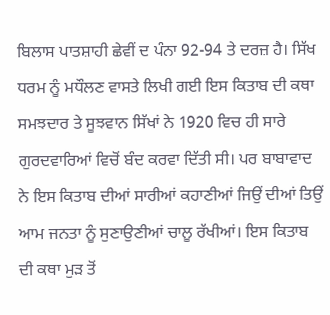ਬਿਲਾਸ ਪਾਤਸ਼ਾਹੀ ਛੇਵੀਂ ਦ ਪੰਨਾ 92-94 ਤੇ ਦਰਜ਼ ਹੈ। ਸਿੱਖ ਧਰਮ ਨੂੰ ਮਧੌਲਣ ਵਾਸਤੇ ਲਿਖੀ ਗਈ ਇਸ ਕਿਤਾਬ ਦੀ ਕਥਾ ਸਮਝਦਾਰ ਤੇ ਸੂਝਵਾਨ ਸਿੱਖਾਂ ਨੇ 1920 ਵਿਚ ਹੀ ਸਾਰੇ ਗੁਰਦਵਾਰਿਆਂ ਵਿਚੋਂ ਬੰਦ ਕਰਵਾ ਦਿੱਤੀ ਸੀ। ਪਰ ਬਾਬਾਵਾਦ ਨੇ ਇਸ ਕਿਤਾਬ ਦੀਆਂ ਸਾਰੀਆਂ ਕਹਾਣੀਆਂ ਜਿਉਂ ਦੀਆਂ ਤਿਉਂ ਆਮ ਜਨਤਾ ਨੂੰ ਸੁਣਾਉਣੀਆਂ ਚਾਲੂ ਰੱਖੀਆਂ। ਇਸ ਕਿਤਾਬ ਦੀ ਕਥਾ ਮੁੜ ਤੋਂ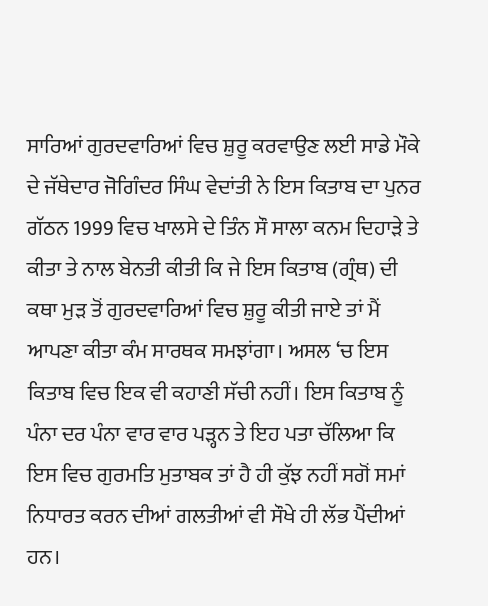ਸਾਰਿਆਂ ਗੁਰਦਵਾਰਿਆਂ ਵਿਚ ਸ਼ੁਰੂ ਕਰਵਾਉਣ ਲਈ ਸਾਡੇ ਮੌਕੇ ਦੇ ਜੱਥੇਦਾਰ ਜੋਗਿੰਦਰ ਸਿੰਘ ਵੇਦਾਂਤੀ ਨੇ ਇਸ ਕਿਤਾਬ ਦਾ ਪੁਨਰ ਗੱਠਨ 1999 ਵਿਚ ਖਾਲਸੇ ਦੇ ਤਿੰਨ ਸੌ ਸਾਲਾ ਕਨਮ ਦਿਹਾੜੇ ਤੇ ਕੀਤਾ ਤੇ ਨਾਲ ਬੇਨਤੀ ਕੀਤੀ ਕਿ ਜੇ ਇਸ ਕਿਤਾਬ (ਗ੍ਰੰਥ) ਦੀ ਕਥਾ ਮੁੜ ਤੋਂ ਗੁਰਦਵਾਰਿਆਂ ਵਿਚ ਸ਼ੁਰੂ ਕੀਤੀ ਜਾਏ ਤਾਂ ਮੈਂ ਆਪਣਾ ਕੀਤਾ ਕੰਮ ਸਾਰਥਕ ਸਮਝਾਂਗਾ। ਅਸਲ ‘ਚ ਇਸ ਕਿਤਾਬ ਵਿਚ ਇਕ ਵੀ ਕਹਾਣੀ ਸੱਚੀ ਨਹੀਂ। ਇਸ ਕਿਤਾਬ ਨੂੰ ਪੰਨਾ ਦਰ ਪੰਨਾ ਵਾਰ ਵਾਰ ਪੜ੍ਹਨ ਤੇ ਇਹ ਪਤਾ ਚੱਲਿਆ ਕਿ ਇਸ ਵਿਚ ਗੁਰਮਤਿ ਮੁਤਾਬਕ ਤਾਂ ਹੈ ਹੀ ਕੁੱਝ ਨਹੀਂ ਸਗੋਂ ਸਮਾਂ ਨਿਧਾਰਤ ਕਰਨ ਦੀਆਂ ਗਲਤੀਆਂ ਵੀ ਸੌਖੇ ਹੀ ਲੱਭ ਪੈਂਦੀਆਂ ਹਨ।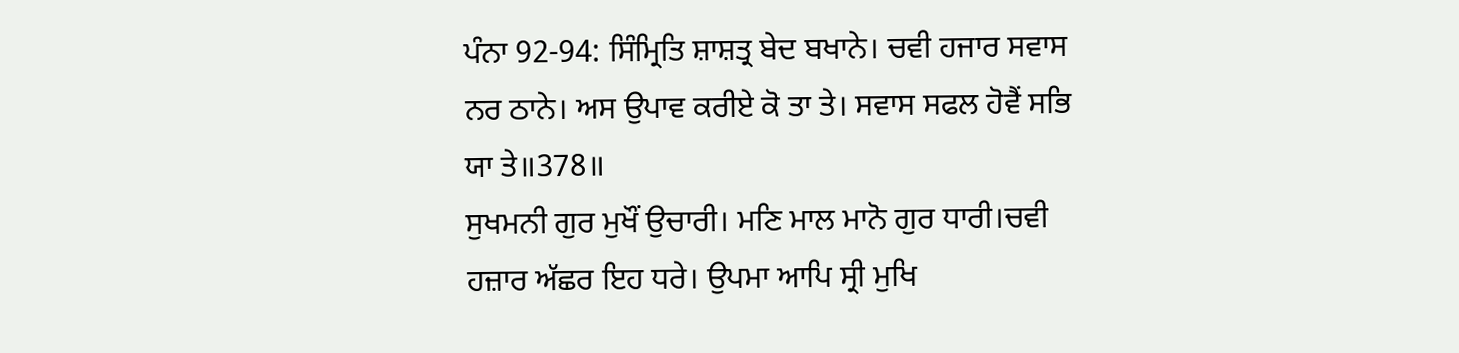ਪੰਨਾ 92-94: ਸਿੰਮ੍ਰਿਤਿ ਸ਼ਾਸ਼ਤ੍ਰ ਬੇਦ ਬਖਾਨੇ। ਚਵੀ ਹਜਾਰ ਸਵਾਸ ਨਰ ਠਾਨੇ। ਅਸ ਉਪਾਵ ਕਰੀਏ ਕੋ ਤਾ ਤੇ। ਸਵਾਸ ਸਫਲ ਹੋਵੈਂ ਸਭਿ ਯਾ ਤੇ॥378॥
ਸੁਖਮਨੀ ਗੁਰ ਮੁਖੌਂ ਉਚਾਰੀ। ਮਣਿ ਮਾਲ ਮਾਨੋ ਗੁਰ ਧਾਰੀ।ਚਵੀ ਹਜ਼ਾਰ ਅੱਛਰ ਇਹ ਧਰੇ। ਉਪਮਾ ਆਪਿ ਸ੍ਰੀ ਮੁਖਿ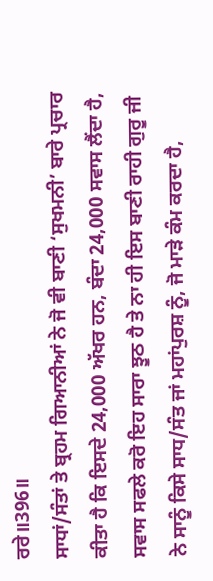ਰਰੇ॥396॥
ਸਾਧਾਂ/ਸੰਤਾਂ ਤੇ ਬ੍ਰਹਮ ਗਿਆਨੀਆਂ ਨੇ ਜੋ ਵੀ ਬਾਣੀ ‘ਸੁਖਮਨੀ’ ਬਾਰੇ ਪ੍ਰਚਾਰ ਕੀਤਾ ਹੈ ਕਿ ਇਸਦੇ 24,000 ਅੱਖਰ ਹਨ, ਬੰਦਾ 24,000 ਸਵਾਸ ਲੈਂਦਾ ਹੈ, ਸਵਾਸ ਸਫਲੇ ਕਰੋ ਇਹ ਸਾਰਾ ਝੂਠ ਹੈ ਤੇ ਨਾ ਹੀ ਇਸ ਬਾਣੀ ਰਾਹੀ ਗੁਰੂ ਜੀ ਨੇ ਸਾਨੂੰ ਕਿਸੇ ਸਾਧ/ਸੰਤ ਜਾਂ ਮਹਾਂਪੁਰਸ਼ ਨੂੰ, ਜੋ ਮਾੜੇ ਕੰਮ ਕਰਦਾ ਹੈ,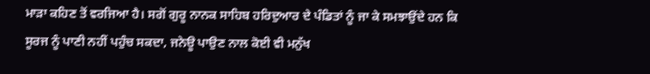ਮਾੜਾ ਕਹਿਣ ਤੋਂ ਵਰਜਿਆ ਹੈ। ਸਗੋਂ ਗੁਰੂ ਨਾਨਕ ਸਾਹਿਬ ਹਰਿਦੁਆਰ ਦੇ ਪੰਡਿਤਾਂ ਨੂੰ ਜਾ ਕੇ ਸਮਝਾਉਂਦੇ ਹਨ ਕਿ ਸੂਰਜ ਨੂੰ ਪਾਣੀ ਨਹੀਂ ਪਹੁੰਚ ਸਕਦਾ, ਜਨੇਊ ਪਾਉਣ ਨਾਲ ਕੋਈ ਵੀ ਮਨੁੱਖ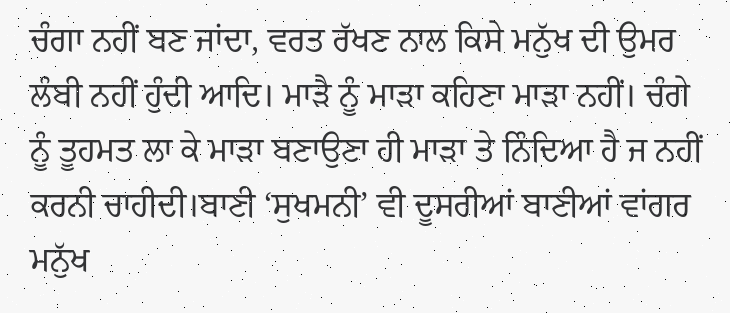ਚੰਗਾ ਨਹੀਂ ਬਣ ਜਾਂਦਾ, ਵਰਤ ਰੱਖਣ ਨਾਲ ਕਿਸੇ ਮਨੁੱਖ ਦੀ ਉਮਰ ਲੰਬੀ ਨਹੀਂ ਹੁੰਦੀ ਆਦਿ। ਮਾੜੈ ਨੂੰ ਮਾੜਾ ਕਹਿਣਾ ਮਾੜਾ ਨਹੀਂ। ਚੰਗੇ ਨੂੰ ਤੂਹਮਤ ਲਾ ਕੇ ਮਾੜਾ ਬਣਾਉਣਾ ਹੀ ਮਾੜਾ ਤੇ ਨਿੰਦਿਆ ਹੈ ਜ ਨਹੀਂ ਕਰਨੀ ਚਾਹੀਦੀ।ਬਾਣੀ ‘ਸੁਖਮਨੀ’ ਵੀ ਦੂਸਰੀਆਂ ਬਾਣੀਆਂ ਵਾਂਗਰ ਮਨੁੱਖ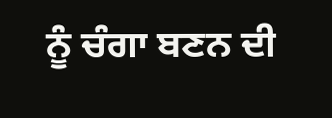ਨੂੰ ਚੰਗਾ ਬਣਨ ਦੀ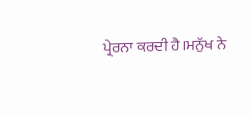ਪ੍ਰੇਰਨਾ ਕਰਦੀ ਹੈ।ਮਨੁੱਖ ਨੇ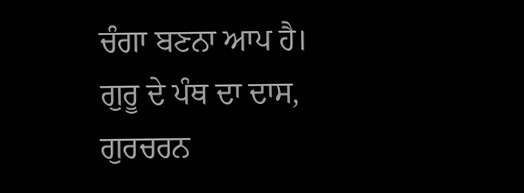ਚੰਗਾ ਬਣਨਾ ਆਪ ਹੈ।
ਗੁਰੂ ਦੇ ਪੰਥ ਦਾ ਦਾਸ,
ਗੁਰਚਰਨ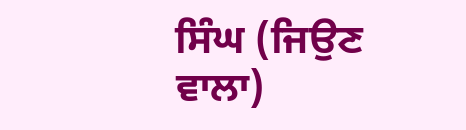ਸਿੰਘ (ਜਿਉਣ ਵਾਲਾ)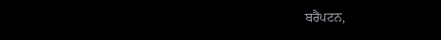ਬਰੈਂਪਟਨ,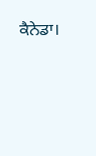ਕੈਨੇਡਾ।